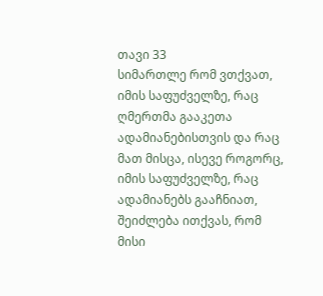თავი 33
სიმართლე რომ ვთქვათ, იმის საფუძველზე, რაც ღმერთმა გააკეთა ადამიანებისთვის და რაც მათ მისცა, ისევე როგორც, იმის საფუძველზე, რაც ადამიანებს გააჩნიათ, შეიძლება ითქვას, რომ მისი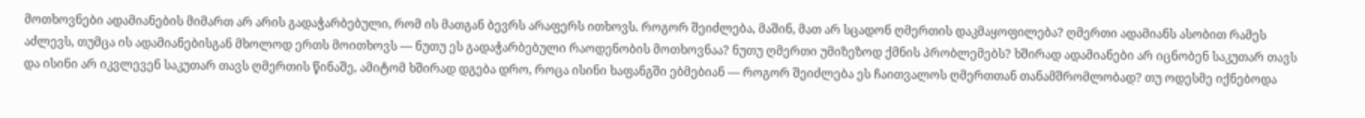მოთხოვნები ადამიანების მიმართ არ არის გადაჭარბებული, რომ ის მათგან ბევრს არაფერს ითხოვს. როგორ შეიძლება, მაშინ, მათ არ სცადონ ღმერთის დაკმაყოფილება? ღმერთი ადამიანს ასობით რამეს აძლევს, თუმცა ის ადამიანებისგან მხოლოდ ერთს მოითხოვს — ნუთუ ეს გადაჭარბებული რაოდენობის მოთხოვნაა? ნუთუ ღმერთი უმიზეზოდ ქმნის პრობლემებს? ხშირად ადამიანები არ იცნობენ საკუთარ თავს და ისინი არ იკვლევენ საკუთარ თავს ღმერთის წინაშე, ამიტომ ხშირად დგება დრო, როცა ისინი ხაფანგში ებმებიან — როგორ შეიძლება ეს ჩაითვალოს ღმერთთან თანამშრომლობად? თუ ოდესმე იქნებოდა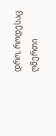დრო, როდესაც ღმერთი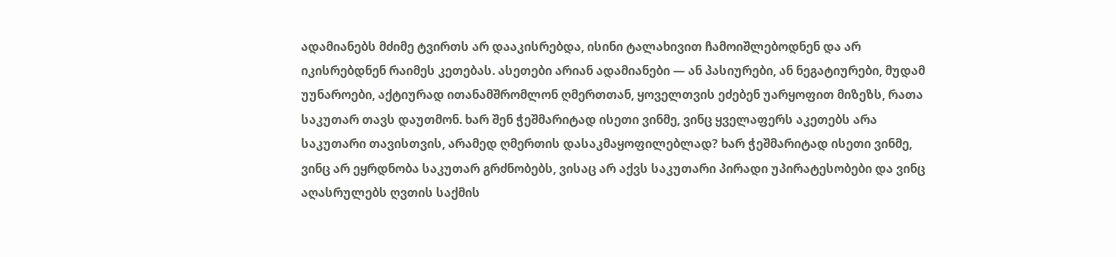ადამიანებს მძიმე ტვირთს არ დააკისრებდა, ისინი ტალახივით ჩამოიშლებოდნენ და არ იკისრებდნენ რაიმეს კეთებას. ასეთები არიან ადამიანები — ან პასიურები, ან ნეგატიურები, მუდამ უუნაროები, აქტიურად ითანამშრომლონ ღმერთთან, ყოველთვის ეძებენ უარყოფით მიზეზს, რათა საკუთარ თავს დაუთმონ. ხარ შენ ჭეშმარიტად ისეთი ვინმე, ვინც ყველაფერს აკეთებს არა საკუთარი თავისთვის, არამედ ღმერთის დასაკმაყოფილებლად? ხარ ჭეშმარიტად ისეთი ვინმე, ვინც არ ეყრდნობა საკუთარ გრძნობებს, ვისაც არ აქვს საკუთარი პირადი უპირატესობები და ვინც აღასრულებს ღვთის საქმის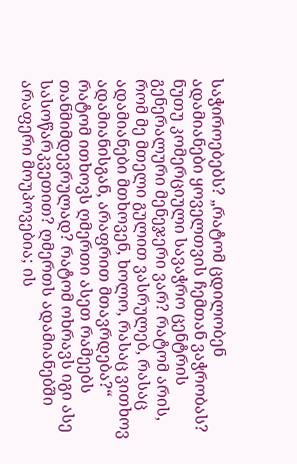საჭიროებებს? „რატომ ცდილობენ ადამიანები ყოველთვის ჩემთან ვაჭრობას? ნუთუ კომერციული სავაჭრო ცენტრის გენერალური მენეჯერი ვარ? რატომ არის, რომ მე მთელი გულით ვასრულებ, რასაც ადამიანები მთხოვენ, ხოლო, რასაც ვითხოვ ადამიანისგან, არაფრით მთავრდება?“ რატომ ითხოვს ღმერთი ასეთ რამეებს თანმიმდევრულად? რატომ ოხრავს იგი ასე სასოწარკვეთით? ღმერთს ადამიანებში არაფერი მოუპოვებია; ის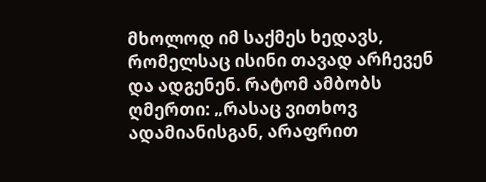მხოლოდ იმ საქმეს ხედავს, რომელსაც ისინი თავად არჩევენ და ადგენენ. რატომ ამბობს ღმერთი: „რასაც ვითხოვ ადამიანისგან, არაფრით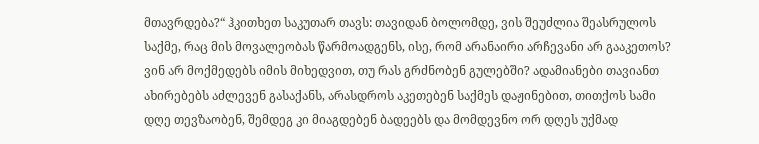მთავრდება?“ ჰკითხეთ საკუთარ თავს: თავიდან ბოლომდე, ვის შეუძლია შეასრულოს საქმე, რაც მის მოვალეობას წარმოადგენს, ისე, რომ არანაირი არჩევანი არ გააკეთოს? ვინ არ მოქმედებს იმის მიხედვით, თუ რას გრძნობენ გულებში? ადამიანები თავიანთ ახირებებს აძლევენ გასაქანს, არასდროს აკეთებენ საქმეს დაჟინებით, თითქოს სამი დღე თევზაობენ, შემდეგ კი მიაგდებენ ბადეებს და მომდევნო ორ დღეს უქმად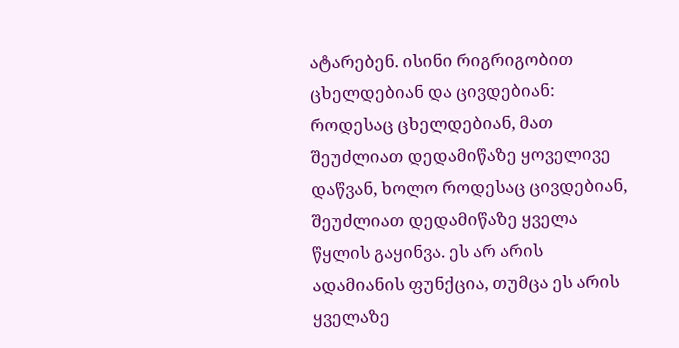ატარებენ. ისინი რიგრიგობით ცხელდებიან და ცივდებიან: როდესაც ცხელდებიან, მათ შეუძლიათ დედამიწაზე ყოველივე დაწვან, ხოლო როდესაც ცივდებიან, შეუძლიათ დედამიწაზე ყველა წყლის გაყინვა. ეს არ არის ადამიანის ფუნქცია, თუმცა ეს არის ყველაზე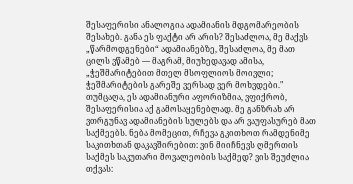შესაფერისი ანალოგია ადამიანის მდგომარეობის შესახებ. განა ეს ფაქტი არ არის? შესაძლოა, მე მაქვს „წარმოდგენები“ ადამიანებზე, შესაძლოა, მე მათ ცილს ვწამებ — მაგრამ, მიუხედავად ამისა, „ჭეშმარიტებით მთელ მსოფლიოს მოივლი; ჭეშმარიტების გარეშე ვერსად ვერ მოხვდები." თუმცაღა, ეს ადამიანური აფორიზმია, ვფიქრობ, შესაფერისია აქ გამოსაყენებლად. მე განზრახ არ ვთრგუნავ ადამიანების სულებს და არ ვაუფასურებ მათ საქმეებს. ნება მომეცით, რჩევა გკითხოთ რამდენიმე საკითხთან დაკავშირებით: ვინ მიიჩნევს ღმერთის საქმეს საკუთარი მოვალეობის საქმედ? ვის შეუძლია თქვას: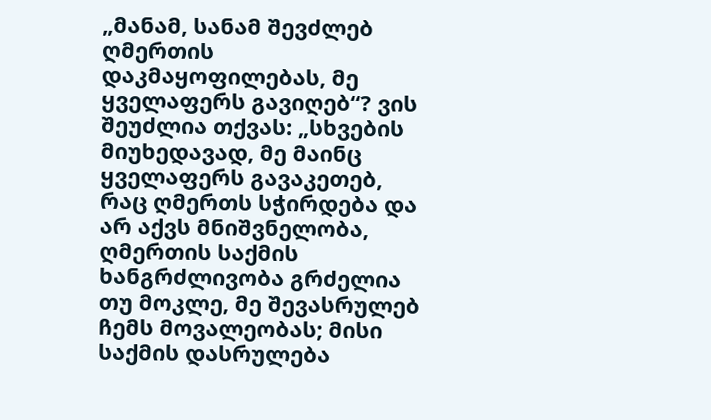„მანამ, სანამ შევძლებ ღმერთის დაკმაყოფილებას, მე ყველაფერს გავიღებ“? ვის შეუძლია თქვას: „სხვების მიუხედავად, მე მაინც ყველაფერს გავაკეთებ, რაც ღმერთს სჭირდება და არ აქვს მნიშვნელობა, ღმერთის საქმის ხანგრძლივობა გრძელია თუ მოკლე, მე შევასრულებ ჩემს მოვალეობას; მისი საქმის დასრულება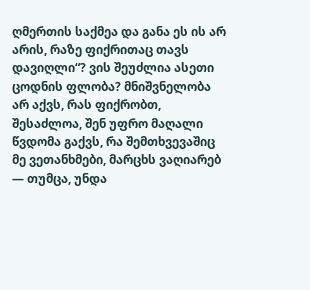ღმერთის საქმეა და განა ეს ის არ არის, რაზე ფიქრითაც თავს დავიღლი“? ვის შეუძლია ასეთი ცოდნის ფლობა? მნიშვნელობა არ აქვს, რას ფიქრობთ, შესაძლოა, შენ უფრო მაღალი წვდომა გაქვს, რა შემთხვევაშიც მე ვეთანხმები, მარცხს ვაღიარებ — თუმცა, უნდა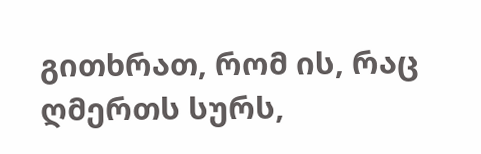გითხრათ, რომ ის, რაც ღმერთს სურს,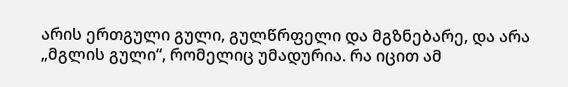არის ერთგული გული, გულწრფელი და მგზნებარე, და არა „მგლის გული“, რომელიც უმადურია. რა იცით ამ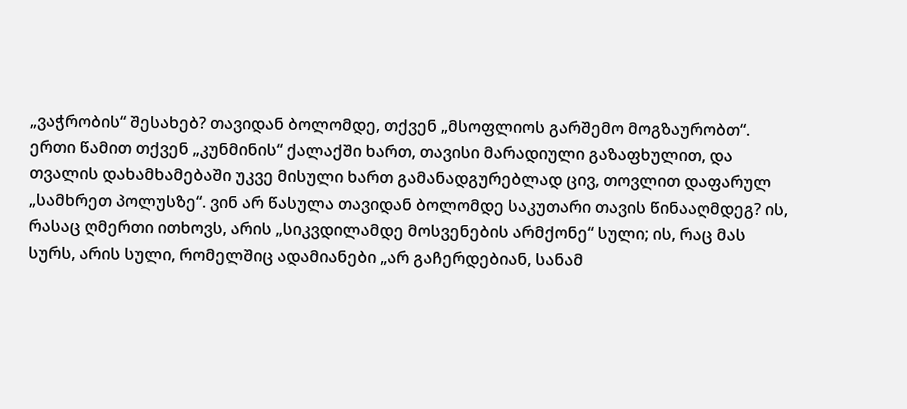„ვაჭრობის“ შესახებ? თავიდან ბოლომდე, თქვენ „მსოფლიოს გარშემო მოგზაურობთ“. ერთი წამით თქვენ „კუნმინის“ ქალაქში ხართ, თავისი მარადიული გაზაფხულით, და თვალის დახამხამებაში უკვე მისული ხართ გამანადგურებლად ცივ, თოვლით დაფარულ „სამხრეთ პოლუსზე“. ვინ არ წასულა თავიდან ბოლომდე საკუთარი თავის წინააღმდეგ? ის, რასაც ღმერთი ითხოვს, არის „სიკვდილამდე მოსვენების არმქონე“ სული; ის, რაც მას სურს, არის სული, რომელშიც ადამიანები „არ გაჩერდებიან, სანამ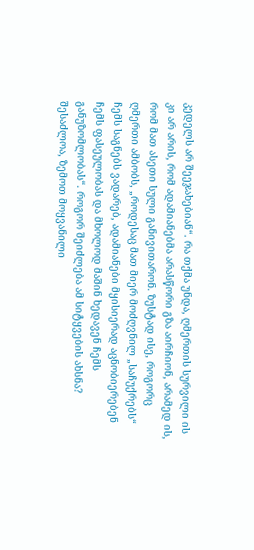კედელს არ შეეჯახებიან“. რა თქმა უნდა, ღმერთის სურვილი ის კი არ არის, რომ ადამიანებმა არასწორი გზა აირჩიონ, არამედ ის, რომ მათ ასეთი სული განივითარონ. ზუსტად ისე, როგორც ღმერთი ამბობს, „როდესაც მათ მიერ მოძღვნილ „საჩუქრებს“ ჩემს საგნებს ვადარებ, ადამიანები მყისიერად აცნობიერებენ ჩემს ფასეულობას და მხოლოდ მაშინ ხედავენ ჩემს განუზომლობას“. როგორ შეიძლება ამ სიტყვების ახსნა? შესაძლოა, ზემოთ მოყვანილი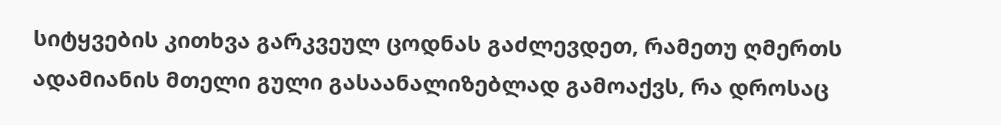სიტყვების კითხვა გარკვეულ ცოდნას გაძლევდეთ, რამეთუ ღმერთს ადამიანის მთელი გული გასაანალიზებლად გამოაქვს, რა დროსაც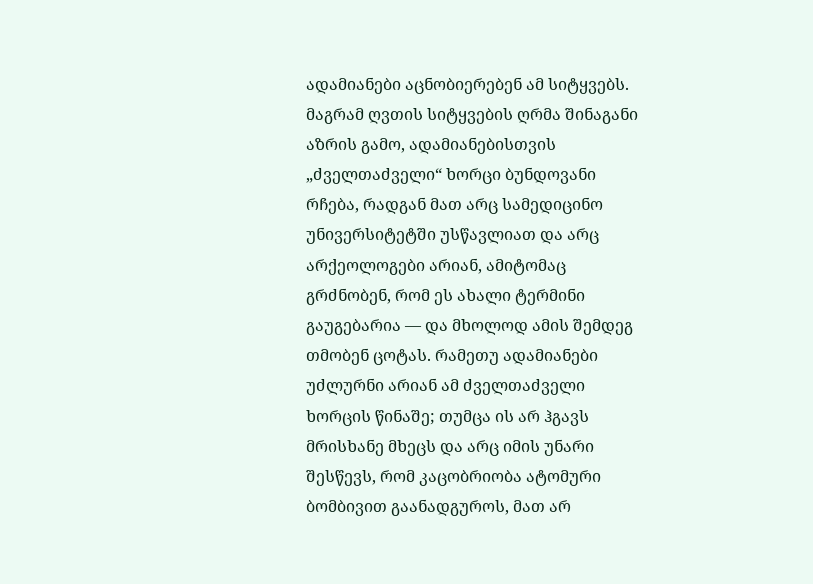ადამიანები აცნობიერებენ ამ სიტყვებს. მაგრამ ღვთის სიტყვების ღრმა შინაგანი აზრის გამო, ადამიანებისთვის „ძველთაძველი“ ხორცი ბუნდოვანი რჩება, რადგან მათ არც სამედიცინო უნივერსიტეტში უსწავლიათ და არც არქეოლოგები არიან, ამიტომაც გრძნობენ, რომ ეს ახალი ტერმინი გაუგებარია — და მხოლოდ ამის შემდეგ თმობენ ცოტას. რამეთუ ადამიანები უძლურნი არიან ამ ძველთაძველი ხორცის წინაშე; თუმცა ის არ ჰგავს მრისხანე მხეცს და არც იმის უნარი შესწევს, რომ კაცობრიობა ატომური ბომბივით გაანადგუროს, მათ არ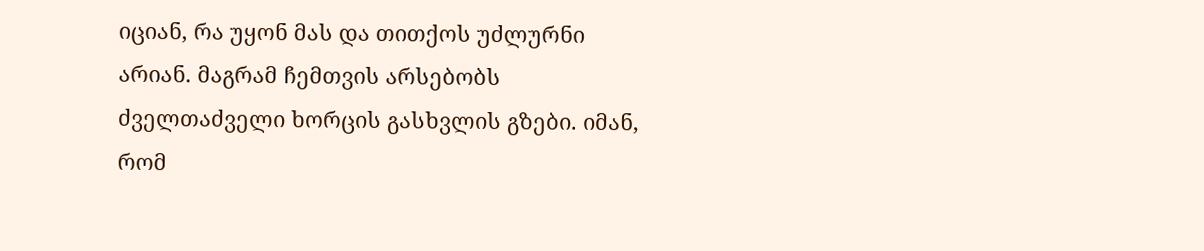იციან, რა უყონ მას და თითქოს უძლურნი არიან. მაგრამ ჩემთვის არსებობს ძველთაძველი ხორცის გასხვლის გზები. იმან, რომ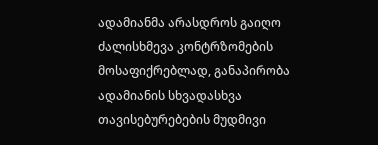ადამიანმა არასდროს გაიღო ძალისხმევა კონტრზომების მოსაფიქრებლად, განაპირობა ადამიანის სხვადასხვა თავისებურებების მუდმივი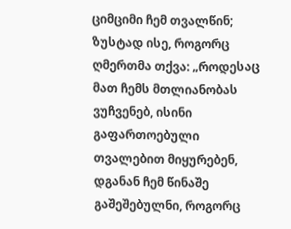ციმციმი ჩემ თვალწინ; ზუსტად ისე, როგორც ღმერთმა თქვა: „როდესაც მათ ჩემს მთლიანობას ვუჩვენებ, ისინი გაფართოებული თვალებით მიყურებენ, დგანან ჩემ წინაშე გაშეშებულნი, როგორც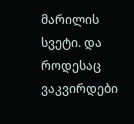მარილის სვეტი. და როდესაც ვაკვირდები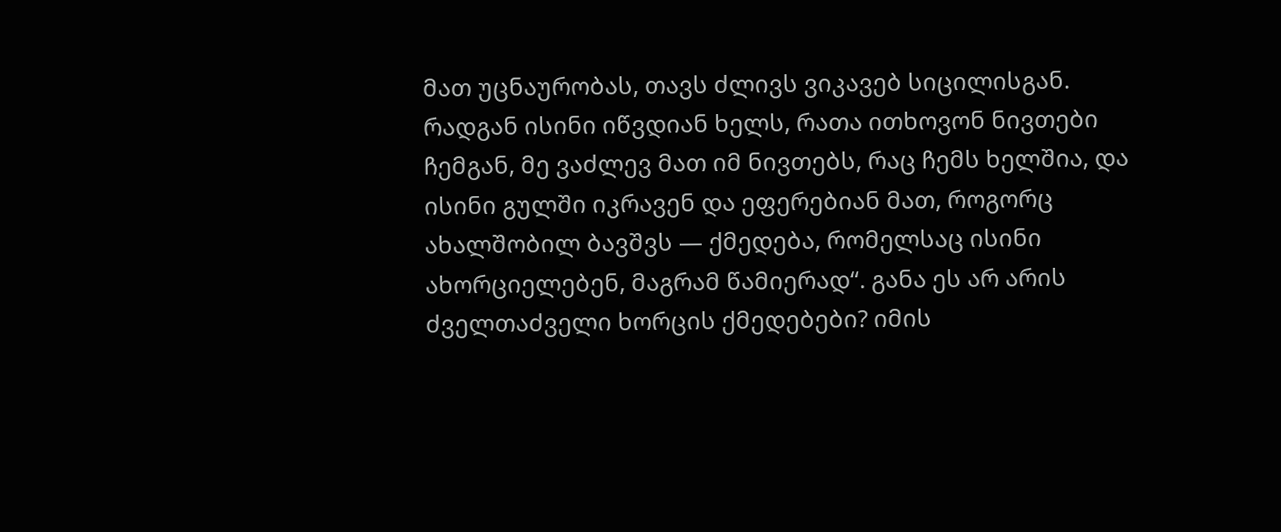მათ უცნაურობას, თავს ძლივს ვიკავებ სიცილისგან. რადგან ისინი იწვდიან ხელს, რათა ითხოვონ ნივთები ჩემგან, მე ვაძლევ მათ იმ ნივთებს, რაც ჩემს ხელშია, და ისინი გულში იკრავენ და ეფერებიან მათ, როგორც ახალშობილ ბავშვს — ქმედება, რომელსაც ისინი ახორციელებენ, მაგრამ წამიერად“. განა ეს არ არის ძველთაძველი ხორცის ქმედებები? იმის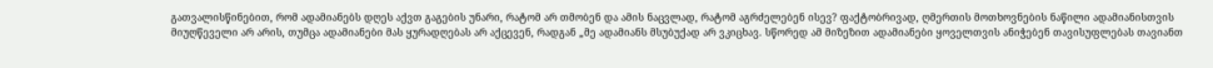გათვალისწინებით, რომ ადამიანებს დღეს აქვთ გაგების უნარი, რატომ არ თმობენ და ამის ნაცვლად, რატომ აგრძელებენ ისევ? ფაქტობრივად, ღმერთის მოთხოვნების ნაწილი ადამიანისთვის მიუღწეველი არ არის, თუმცა ადამიანები მას ყურადღებას არ აქცევენ, რადგან „მე ადამიანს მსუბუქად არ ვკიცხავ. სწორედ ამ მიზეზით ადამიანები ყოველთვის ანიჭებენ თავისუფლებას თავიანთ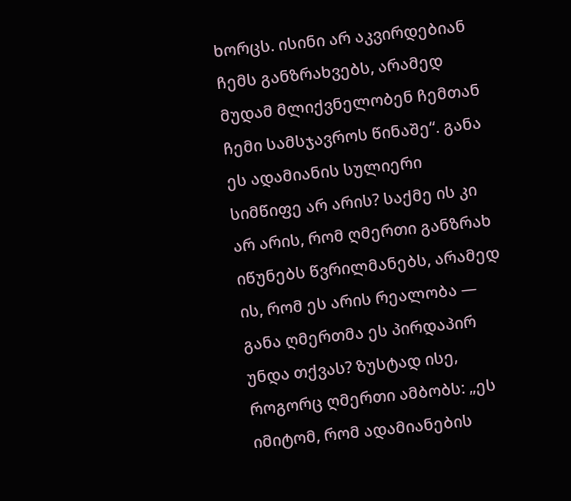ხორცს. ისინი არ აკვირდებიან ჩემს განზრახვებს, არამედ მუდამ მლიქვნელობენ ჩემთან ჩემი სამსჯავროს წინაშე“. განა ეს ადამიანის სულიერი სიმწიფე არ არის? საქმე ის კი არ არის, რომ ღმერთი განზრახ იწუნებს წვრილმანებს, არამედ ის, რომ ეს არის რეალობა — განა ღმერთმა ეს პირდაპირ უნდა თქვას? ზუსტად ისე, როგორც ღმერთი ამბობს: „ეს იმიტომ, რომ ადამიანების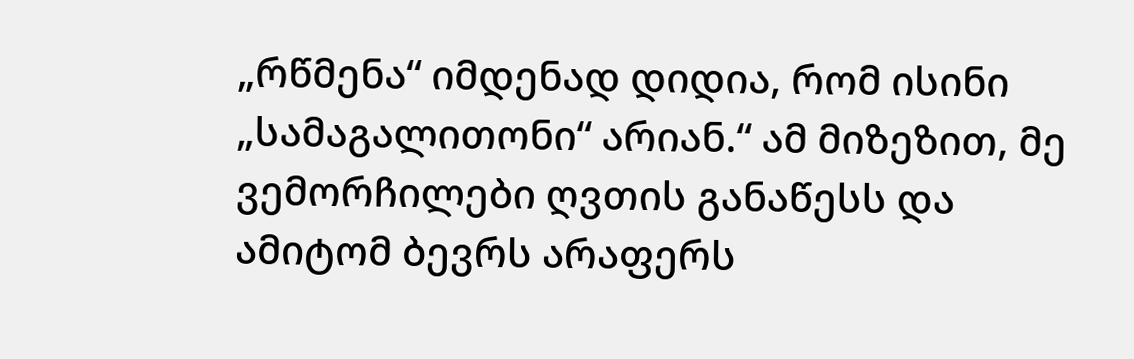„რწმენა“ იმდენად დიდია, რომ ისინი „სამაგალითონი“ არიან.“ ამ მიზეზით, მე ვემორჩილები ღვთის განაწესს და ამიტომ ბევრს არაფერს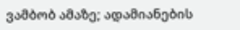ვამბობ ამაზე; ადამიანების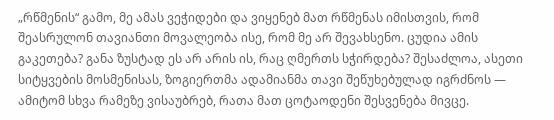„რწმენის“ გამო, მე ამას ვეჭიდები და ვიყენებ მათ რწმენას იმისთვის, რომ შეასრულონ თავიანთი მოვალეობა ისე, რომ მე არ შევახსენო. ცუდია ამის გაკეთება? განა ზუსტად ეს არ არის ის, რაც ღმერთს სჭირდება? შესაძლოა, ასეთი სიტყვების მოსმენისას, ზოგიერთმა ადამიანმა თავი შეწუხებულად იგრძნოს — ამიტომ სხვა რამეზე ვისაუბრებ, რათა მათ ცოტაოდენი შესვენება მივცე.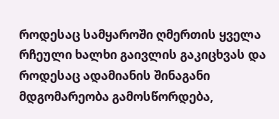როდესაც სამყაროში ღმერთის ყველა რჩეული ხალხი გაივლის გაკიცხვას და როდესაც ადამიანის შინაგანი მდგომარეობა გამოსწორდება,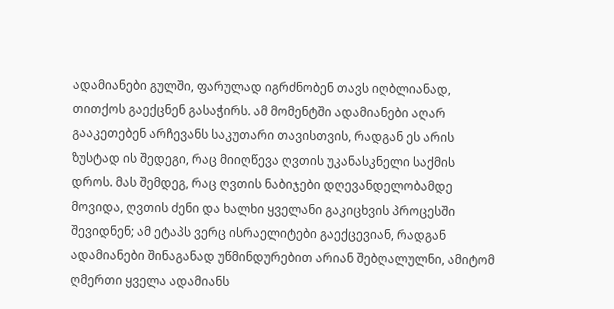ადამიანები გულში, ფარულად იგრძნობენ თავს იღბლიანად, თითქოს გაექცნენ გასაჭირს. ამ მომენტში ადამიანები აღარ გააკეთებენ არჩევანს საკუთარი თავისთვის, რადგან ეს არის ზუსტად ის შედეგი, რაც მიიღწევა ღვთის უკანასკნელი საქმის დროს. მას შემდეგ, რაც ღვთის ნაბიჯები დღევანდელობამდე მოვიდა, ღვთის ძენი და ხალხი ყველანი გაკიცხვის პროცესში შევიდნენ; ამ ეტაპს ვერც ისრაელიტები გაექცევიან, რადგან ადამიანები შინაგანად უწმინდურებით არიან შებღალულნი, ამიტომ ღმერთი ყველა ადამიანს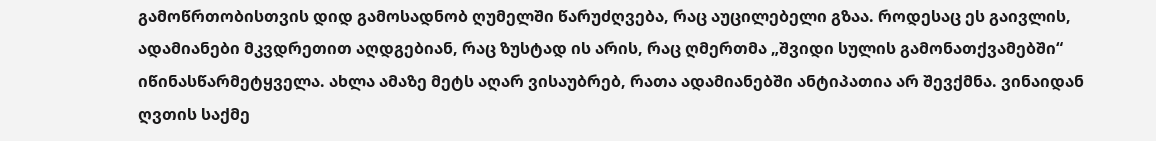გამოწრთობისთვის დიდ გამოსადნობ ღუმელში წარუძღვება, რაც აუცილებელი გზაა. როდესაც ეს გაივლის, ადამიანები მკვდრეთით აღდგებიან, რაც ზუსტად ის არის, რაც ღმერთმა „შვიდი სულის გამონათქვამებში“ იწინასწარმეტყველა. ახლა ამაზე მეტს აღარ ვისაუბრებ, რათა ადამიანებში ანტიპათია არ შევქმნა. ვინაიდან ღვთის საქმე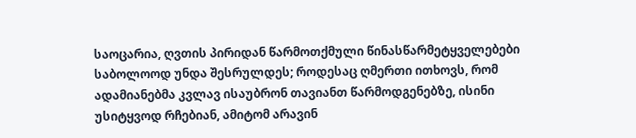საოცარია, ღვთის პირიდან წარმოთქმული წინასწარმეტყველებები საბოლოოდ უნდა შესრულდეს; როდესაც ღმერთი ითხოვს, რომ ადამიანებმა კვლავ ისაუბრონ თავიანთ წარმოდგენებზე, ისინი უსიტყვოდ რჩებიან, ამიტომ არავინ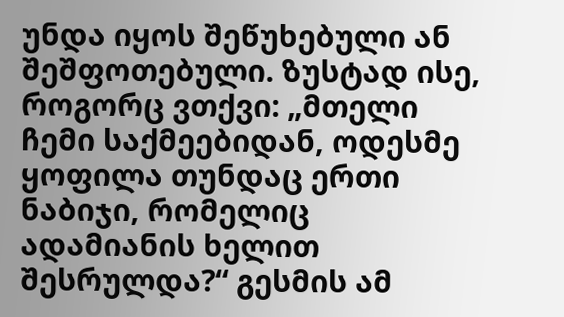უნდა იყოს შეწუხებული ან შეშფოთებული. ზუსტად ისე, როგორც ვთქვი: „მთელი ჩემი საქმეებიდან, ოდესმე ყოფილა თუნდაც ერთი ნაბიჯი, რომელიც ადამიანის ხელით შესრულდა?“ გესმის ამ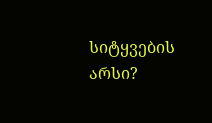სიტყვების არსი?